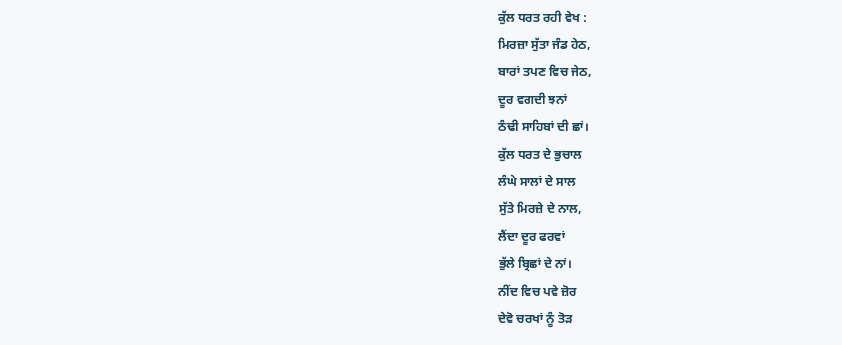ਕੁੱਲ ਧਰਤ ਰਹੀ ਵੇਖ :
ਮਿਰਜ਼ਾ ਸੁੱਤਾ ਜੰਡ ਹੇਠ,
ਬਾਰਾਂ ਤਪਣ ਵਿਚ ਜੇਠ,
ਦੂਰ ਵਗਦੀ ਝਨਾਂ
ਠੰਢੀ ਸਾਹਿਬਾਂ ਦੀ ਛਾਂ।
ਕੁੱਲ ਧਰਤ ਦੇ ਭੁਚਾਲ
ਲੰਘੇ ਸਾਲਾਂ ਦੇ ਸਾਲ
ਸੁੱਤੇ ਮਿਰਜ਼ੇ ਦੇ ਨਾਲ,
ਲੈਂਦਾ ਦੂਰ ਫਰਵਾਂ
ਭੁੱਲੇ ਬ੍ਰਿਛਾਂ ਦੇ ਨਾਂ।
ਨੀਂਦ ਵਿਚ ਪਵੇ ਜ਼ੋਰ
ਦੇਵੋ ਚਰਖਾਂ ਨੂੰ ਤੋੜ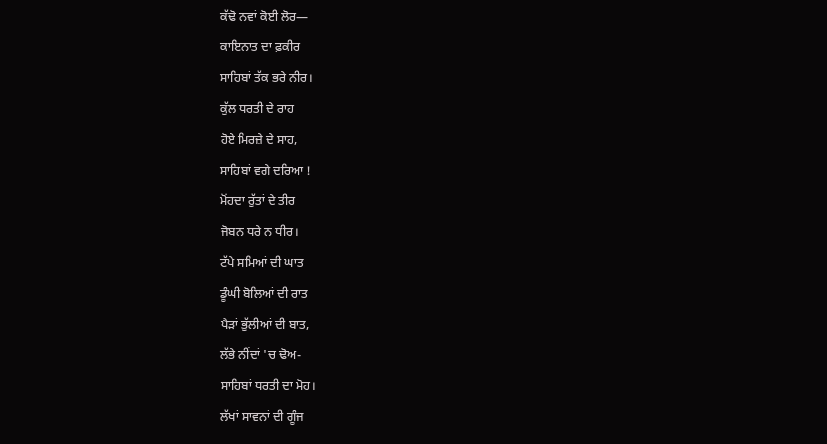ਕੱਢੋ ਨਵਾਂ ਕੋਈ ਲੋਰ—
ਕਾਇਨਾਤ ਦਾ ਫ਼ਕੀਰ
ਸਾਹਿਬਾਂ ਤੱਕ ਭਰੇ ਨੀਰ।
ਕੁੱਲ ਧਰਤੀ ਦੇ ਰਾਹ
ਹੋਏ ਮਿਰਜ਼ੇ ਦੇ ਸਾਹ,
ਸਾਹਿਬਾਂ ਵਗੇ ਦਰਿਆ !
ਮੋਂਹਦਾ ਰੁੱਤਾਂ ਦੇ ਤੀਰ
ਜੋਬਨ ਧਰੇ ਨ ਧੀਰ।
ਟੱਪੇ ਸਮਿਆਂ ਦੀ ਘਾਤ
ਡੂੰਘੀ ਬੋਲਿਆਂ ਦੀ ਰਾਤ
ਪੈੜਾਂ ਭੁੱਲੀਆਂ ਦੀ ਬਾਤ,
ਲੱਭੇ ਨੀਂਦਾਂ 'ਚ ਢੋਅ-
ਸਾਹਿਬਾਂ ਧਰਤੀ ਦਾ ਮੋਹ।
ਲੱਖਾਂ ਸਾਵਨਾਂ ਦੀ ਗੂੰਜ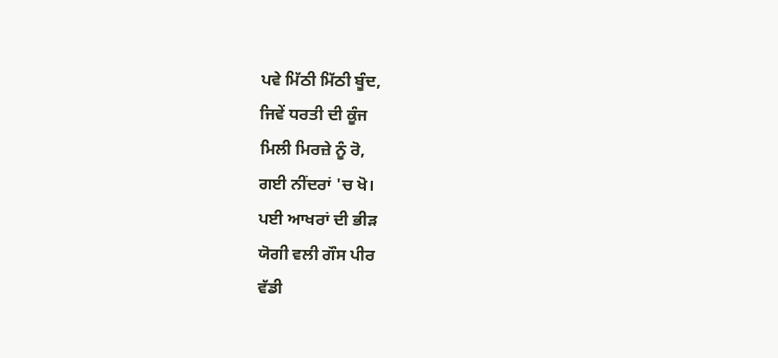ਪਵੇ ਮਿੱਠੀ ਮਿੱਠੀ ਬੂੰਦ,
ਜਿਵੇਂ ਧਰਤੀ ਦੀ ਕੂੰਜ
ਮਿਲੀ ਮਿਰਜ਼ੇ ਨੂੰ ਰੋ,
ਗਈ ਨੀਂਦਰਾਂ 'ਚ ਖੋ।
ਪਈ ਆਖਰਾਂ ਦੀ ਭੀੜ
ਯੋਗੀ ਵਲੀ ਗੌਸ ਪੀਰ
ਵੱਡੀ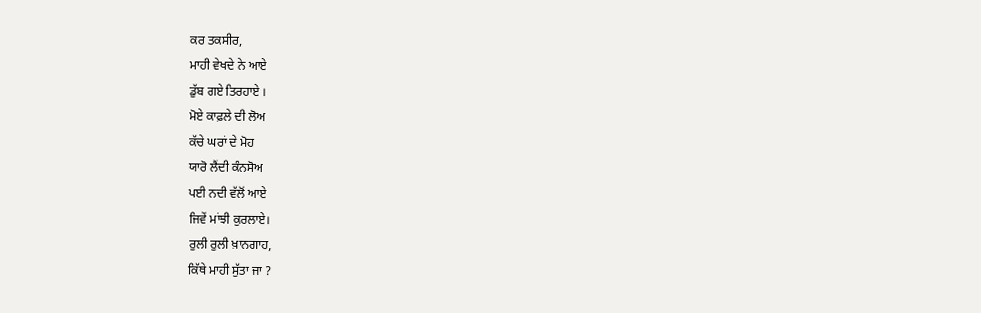ਕਰ ਤਕਸੀਰ,
ਮਾਹੀ ਵੇਖਦੇ ਨੇ ਆਏ
ਡੁੱਬ ਗਏ ਤਿਰਹਾਏ ।
ਮੋਏ ਕਾਫ਼ਲੇ ਦੀ ਲੋਅ
ਕੱਚੇ ਘਰਾਂ ਦੇ ਮੋਹ
ਯਾਰੋ ਲੈਂਦੀ ਕੰਨਸੋਅ
ਪਈ ਨਦੀ ਵੱਲੋਂ ਆਏ
ਜਿਵੇਂ ਮਾਂਝੀ ਕੁਰਲਾਏ।
ਰੁਲੀ ਰੁਲੀ ਖ਼ਾਨਗਾਹ,
ਕਿੱਥੇ ਮਾਹੀ ਸੁੱਤਾ ਜਾ ?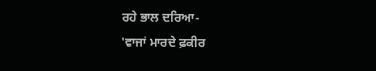ਰਹੇ ਭਾਲ ਦਰਿਆ-
'ਵਾਜਾਂ ਮਾਰਦੇ ਫ਼ਕੀਰ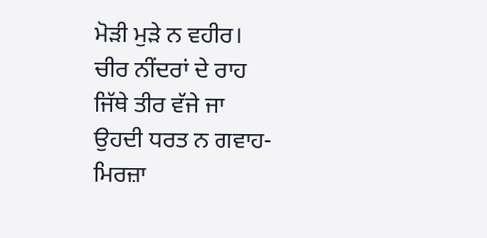ਮੋੜੀ ਮੁੜੇ ਨ ਵਹੀਰ।
ਚੀਰ ਨੀਂਦਰਾਂ ਦੇ ਰਾਹ
ਜਿੱਥੇ ਤੀਰ ਵੱਜੇ ਜਾ
ਉਹਦੀ ਧਰਤ ਨ ਗਵਾਹ-
ਮਿਰਜ਼ਾ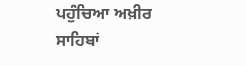ਪਹੁੰਚਿਆ ਅਖ਼ੀਰ
ਸਾਹਿਬਾਂ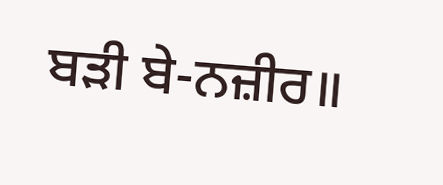ਬੜੀ ਬੇ-ਨਜ਼ੀਰ॥